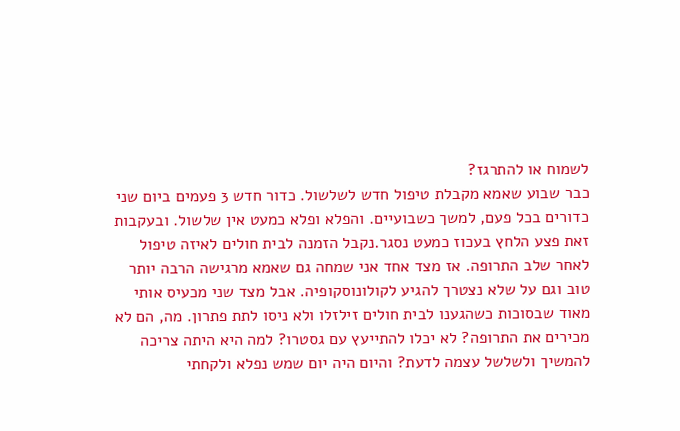לשמוח או להתרגז?
כבר שבוע שאמא מקבלת טיפול חדש לשלשול. כדור חדש 3 פעמים ביום שני כדורים בכל פעם, למשך כשבועיים. והפלא ופלא כמעט אין שלשול. ובעקבות זאת פצע הלחץ בעכוז כמעט נסגר.נקבל הזמנה לבית חולים לאיזה טיפול לאחר שלב התרופה. אז מצד אחד אני שמחה גם שאמא מרגישה הרבה יותר טוב וגם על שלא נצטרך להגיע לקולונוסקופיה. אבל מצד שני מכעיס אותי מאוד שבסוכות כשהגענו לבית חולים זילזלו ולא ניסו לתת פתרון. מה, הם לא מכירים את התרופה? לא יכלו להתייעץ עם גסטרו? למה היא היתה צריכה להמשיך ולשלשל עצמה לדעת? והיום היה יום שמש נפלא ולקחתי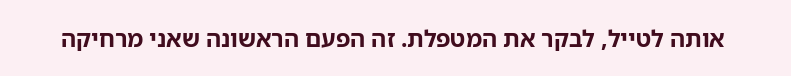אותה לטייל, לבקר את המטפלת. זה הפעם הראשונה שאני מרחיקה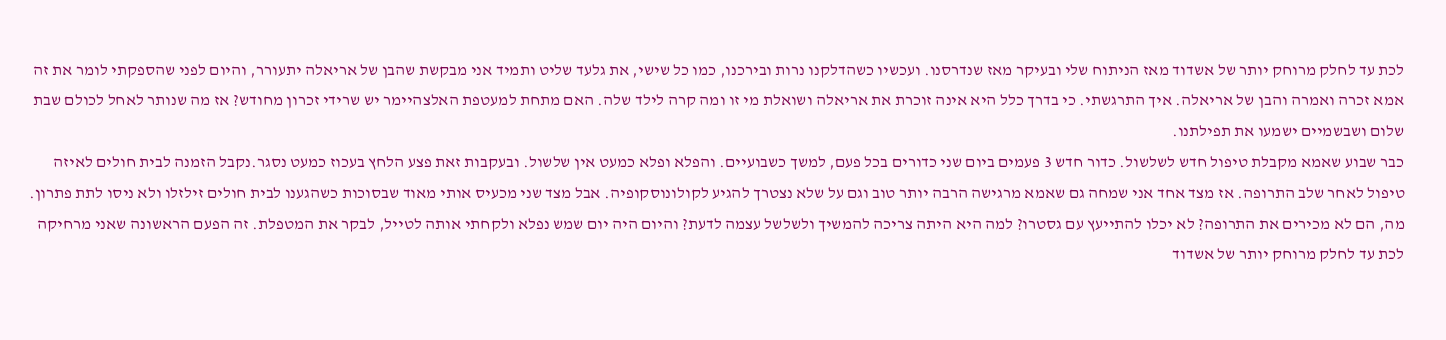לכת עד לחלק מרוחק יותר של אשדוד מאז הניתוח שלי ובעיקר מאז שנדרסנו. ועכשיו כשהדלקנו נרות ובירכנו, כמו כל שישי, את גלעד שליט ותמיד אני מבקשת שהבן של אריאלה יתעורר, והיום לפני שהספקתי לומר את זה אמא זכרה ואמרה והבן של אריאלה. איך התרגשתי. כי בדרך כלל היא אינה זוכרת את אריאלה ושואלת מי זו ומה קרה לילד שלה. האם מתחת למעטפת האלצהיימר יש שרידי זכרון מחודש? אז מה שנותר לאחל לכולם שבת שלום ושבשמיים ישמעו את תפילתנו.
כבר שבוע שאמא מקבלת טיפול חדש לשלשול. כדור חדש 3 פעמים ביום שני כדורים בכל פעם, למשך כשבועיים. והפלא ופלא כמעט אין שלשול. ובעקבות זאת פצע הלחץ בעכוז כמעט נסגר.נקבל הזמנה לבית חולים לאיזה טיפול לאחר שלב התרופה. אז מצד אחד אני שמחה גם שאמא מרגישה הרבה יותר טוב וגם על שלא נצטרך להגיע לקולונוסקופיה. אבל מצד שני מכעיס אותי מאוד שבסוכות כשהגענו לבית חולים זילזלו ולא ניסו לתת פתרון. מה, הם לא מכירים את התרופה? לא יכלו להתייעץ עם גסטרו? למה היא היתה צריכה להמשיך ולשלשל עצמה לדעת? והיום היה יום שמש נפלא ולקחתי אותה לטייל, לבקר את המטפלת. זה הפעם הראשונה שאני מרחיקה לכת עד לחלק מרוחק יותר של אשדוד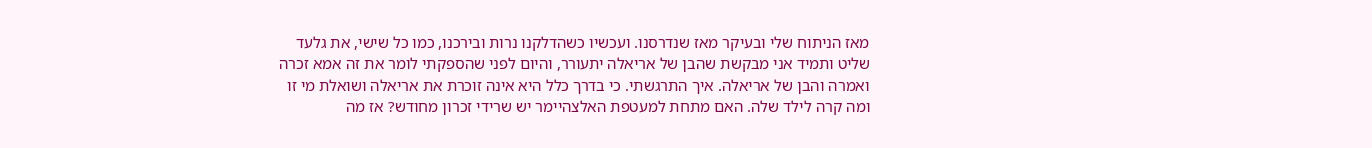מאז הניתוח שלי ובעיקר מאז שנדרסנו. ועכשיו כשהדלקנו נרות ובירכנו, כמו כל שישי, את גלעד שליט ותמיד אני מבקשת שהבן של אריאלה יתעורר, והיום לפני שהספקתי לומר את זה אמא זכרה ואמרה והבן של אריאלה. איך התרגשתי. כי בדרך כלל היא אינה זוכרת את אריאלה ושואלת מי זו ומה קרה לילד שלה. האם מתחת למעטפת האלצהיימר יש שרידי זכרון מחודש? אז מה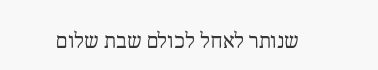שנותר לאחל לכולם שבת שלום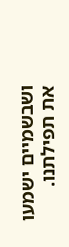ושבשמיים ישמעו את תפילתנו.